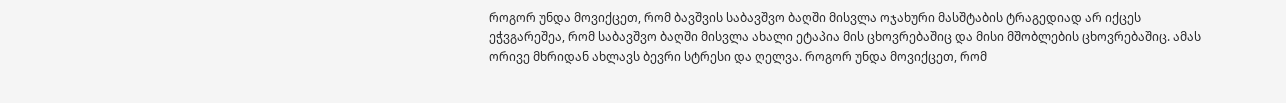როგორ უნდა მოვიქცეთ, რომ ბავშვის საბავშვო ბაღში მისვლა ოჯახური მასშტაბის ტრაგედიად არ იქცეს ეჭვგარეშეა, რომ საბავშვო ბაღში მისვლა ახალი ეტაპია მის ცხოვრებაშიც და მისი მშობლების ცხოვრებაშიც. ამას ორივე მხრიდან ახლავს ბევრი სტრესი და ღელვა. როგორ უნდა მოვიქცეთ, რომ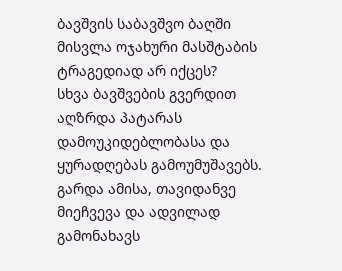ბავშვის საბავშვო ბაღში მისვლა ოჯახური მასშტაბის ტრაგედიად არ იქცეს?
სხვა ბავშვების გვერდით აღზრდა პატარას დამოუკიდებლობასა და ყურადღებას გამოუმუშავებს. გარდა ამისა, თავიდანვე მიეჩვევა და ადვილად გამონახავს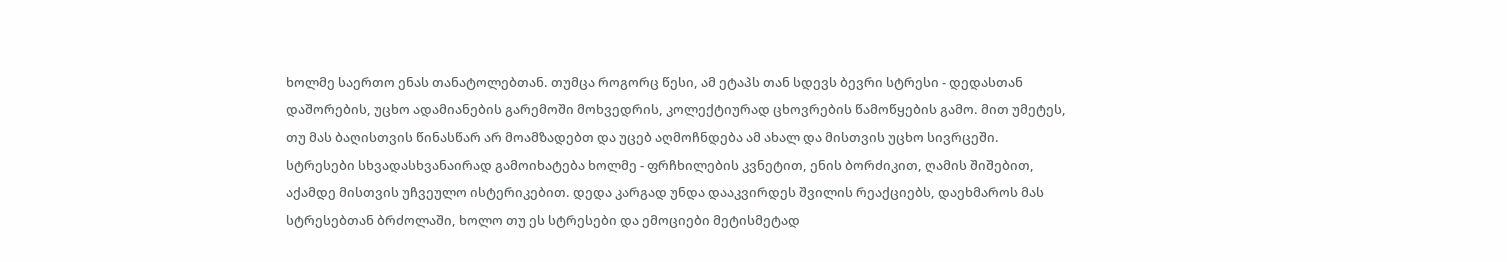ხოლმე საერთო ენას თანატოლებთან. თუმცა როგორც წესი, ამ ეტაპს თან სდევს ბევრი სტრესი - დედასთან დაშორების, უცხო ადამიანების გარემოში მოხვედრის, კოლექტიურად ცხოვრების წამოწყების გამო. მით უმეტეს, თუ მას ბაღისთვის წინასწარ არ მოამზადებთ და უცებ აღმოჩნდება ამ ახალ და მისთვის უცხო სივრცეში.
სტრესები სხვადასხვანაირად გამოიხატება ხოლმე - ფრჩხილების კვნეტით, ენის ბორძიკით, ღამის შიშებით, აქამდე მისთვის უჩვეულო ისტერიკებით. დედა კარგად უნდა დააკვირდეს შვილის რეაქციებს, დაეხმაროს მას სტრესებთან ბრძოლაში, ხოლო თუ ეს სტრესები და ემოციები მეტისმეტად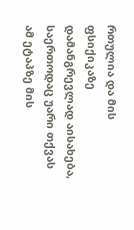რთულია და მის ფსიქიკაზე დამანგრევლად აისახება, საერთოდაც უარი თქვას ამ ეტაპზე მის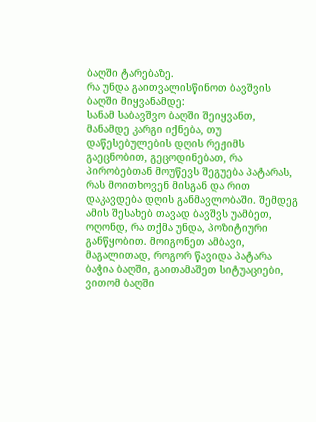ბაღში ტარებაზე.
რა უნდა გაითვალისწინოთ ბავშვის ბაღში მიყვანამდე:
სანამ საბავშვო ბაღში შეიყვანთ, მანამდე კარგი იქნება, თუ დაწესებულების დღის რეჟიმს გაეცნობით, გეცოდინებათ, რა პირობებთან მოუწევს შეგუება პატარას, რას მოითხოვენ მისგან და რით დაკავდება დღის განმავლობაში. შემდეგ ამის შესახებ თავად ბავშვს უამბეთ, ოღონდ, რა თქმა უნდა, პოზიტიური განწყობით. მოიგონეთ ამბავი, მაგალითად, როგორ წავიდა პატარა ბაჭია ბაღში, გაითამაშეთ სიტუაციები, ვითომ ბაღში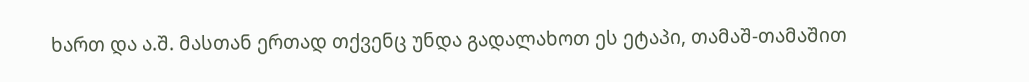ხართ და ა.შ. მასთან ერთად თქვენც უნდა გადალახოთ ეს ეტაპი, თამაშ-თამაშით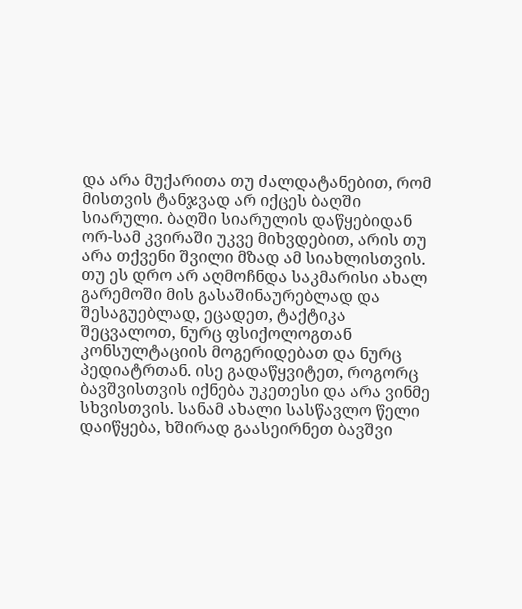და არა მუქარითა თუ ძალდატანებით, რომ მისთვის ტანჯვად არ იქცეს ბაღში სიარული. ბაღში სიარულის დაწყებიდან ორ-სამ კვირაში უკვე მიხვდებით, არის თუ არა თქვენი შვილი მზად ამ სიახლისთვის. თუ ეს დრო არ აღმოჩნდა საკმარისი ახალ გარემოში მის გასაშინაურებლად და შესაგუებლად, ეცადეთ, ტაქტიკა შეცვალოთ, ნურც ფსიქოლოგთან კონსულტაციის მოგერიდებათ და ნურც პედიატრთან. ისე გადაწყვიტეთ, როგორც ბავშვისთვის იქნება უკეთესი და არა ვინმე სხვისთვის. სანამ ახალი სასწავლო წელი დაიწყება, ხშირად გაასეირნეთ ბავშვი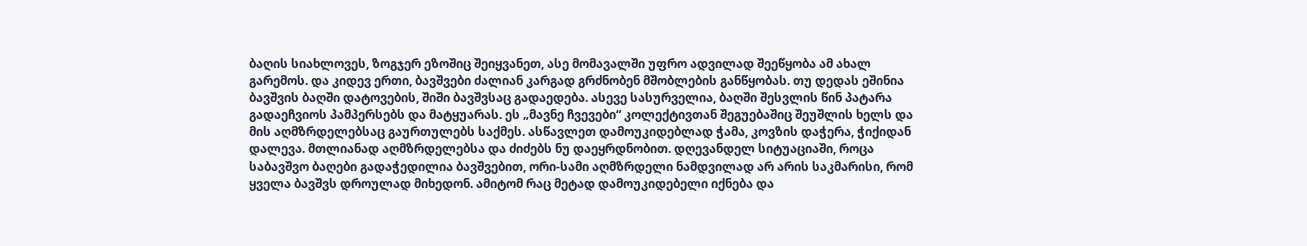ბაღის სიახლოვეს, ზოგჯერ ეზოშიც შეიყვანეთ, ასე მომავალში უფრო ადვილად შეეწყობა ამ ახალ გარემოს. და კიდევ ერთი, ბავშვები ძალიან კარგად გრძნობენ მშობლების განწყობას. თუ დედას ეშინია ბავშვის ბაღში დატოვების, შიში ბავშვსაც გადაედება. ასევე სასურველია, ბაღში შესვლის წინ პატარა გადაეჩვიოს პამპერსებს და მატყუარას. ეს „მავნე ჩვევები“ კოლექტივთან შეგუებაშიც შეუშლის ხელს და მის აღმზრდელებსაც გაურთულებს საქმეს. ასწავლეთ დამოუკიდებლად ჭამა, კოვზის დაჭერა, ჭიქიდან დალევა. მთლიანად აღმზრდელებსა და ძიძებს ნუ დაეყრდნობით. დღევანდელ სიტუაციაში, როცა საბავშვო ბაღები გადაჭედილია ბავშვებით, ორი-სამი აღმზრდელი ნამდვილად არ არის საკმარისი, რომ ყველა ბავშვს დროულად მიხედონ. ამიტომ რაც მეტად დამოუკიდებელი იქნება და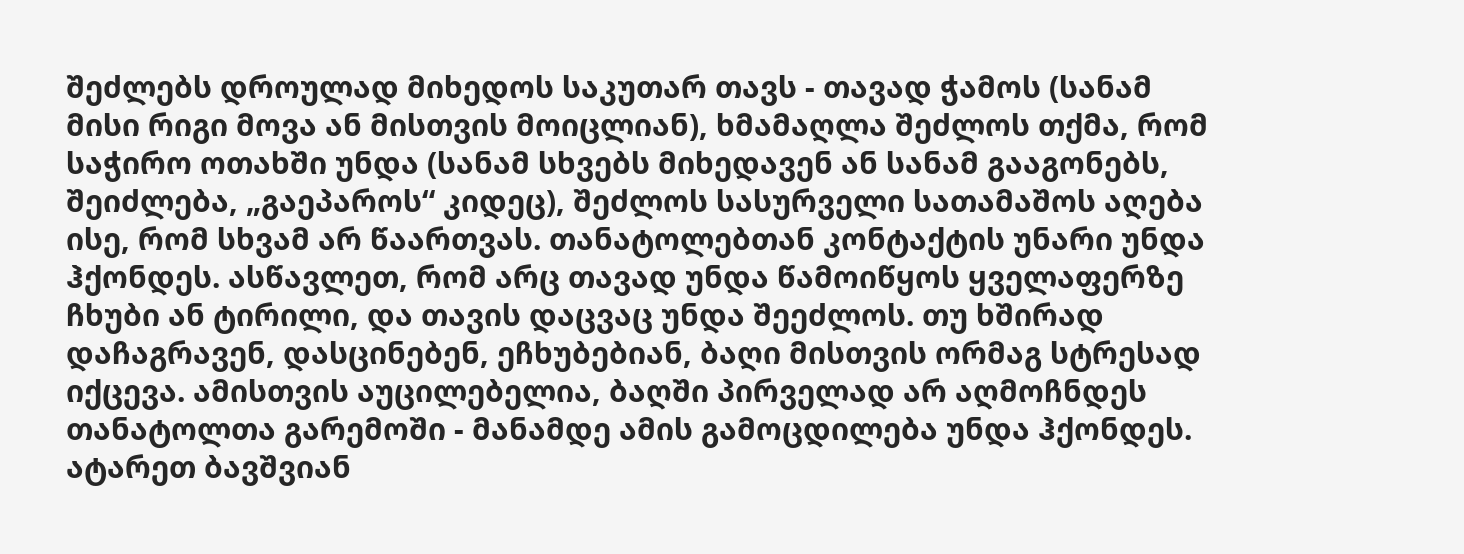შეძლებს დროულად მიხედოს საკუთარ თავს - თავად ჭამოს (სანამ მისი რიგი მოვა ან მისთვის მოიცლიან), ხმამაღლა შეძლოს თქმა, რომ საჭირო ოთახში უნდა (სანამ სხვებს მიხედავენ ან სანამ გააგონებს, შეიძლება, „გაეპაროს“ კიდეც), შეძლოს სასურველი სათამაშოს აღება ისე, რომ სხვამ არ წაართვას. თანატოლებთან კონტაქტის უნარი უნდა ჰქონდეს. ასწავლეთ, რომ არც თავად უნდა წამოიწყოს ყველაფერზე ჩხუბი ან ტირილი, და თავის დაცვაც უნდა შეეძლოს. თუ ხშირად დაჩაგრავენ, დასცინებენ, ეჩხუბებიან, ბაღი მისთვის ორმაგ სტრესად იქცევა. ამისთვის აუცილებელია, ბაღში პირველად არ აღმოჩნდეს თანატოლთა გარემოში - მანამდე ამის გამოცდილება უნდა ჰქონდეს. ატარეთ ბავშვიან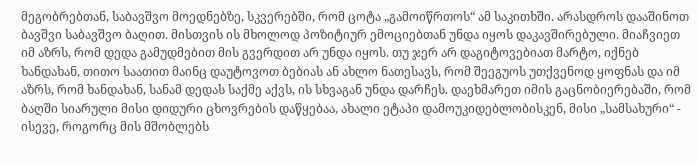მეგობრებთან, საბავშვო მოედნებზე, სკვერებში, რომ ცოტა „გამოიწრთოს“ ამ საკითხში. არასდროს დააშინოთ ბავშვი საბავშვო ბაღით. მისთვის ის მხოლოდ პოზიტიურ ემოციებთან უნდა იყოს დაკავშირებული. მიაჩვიეთ იმ აზრს, რომ დედა გამუდმებით მის გვერდით არ უნდა იყოს. თუ ჯერ არ დაგიტოვებიათ მარტო, იქნებ ხანდახან, თითო საათით მაინც დაუტოვოთ ბებიას ან ახლო ნათესავს, რომ შეეგუოს უთქვენოდ ყოფნას და იმ აზრს, რომ ხანდახან, სანამ დედას საქმე აქვს, ის სხვაგან უნდა დარჩეს. დაეხმარეთ იმის გაცნობიერებაში, რომ ბაღში სიარული მისი დიდური ცხოვრების დაწყებაა, ახალი ეტაპი დამოუკიდებლობისკენ, მისი „სამსახური“ - ისევე, როგორც მის მშობლებს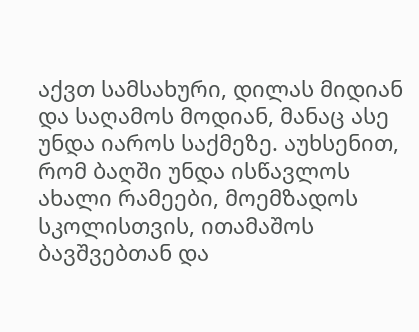აქვთ სამსახური, დილას მიდიან და საღამოს მოდიან, მანაც ასე უნდა იაროს საქმეზე. აუხსენით, რომ ბაღში უნდა ისწავლოს ახალი რამეები, მოემზადოს სკოლისთვის, ითამაშოს ბავშვებთან და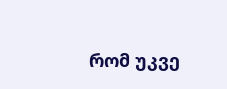რომ უკვე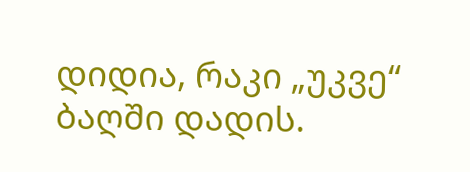დიდია, რაკი „უკვე“ ბაღში დადის.